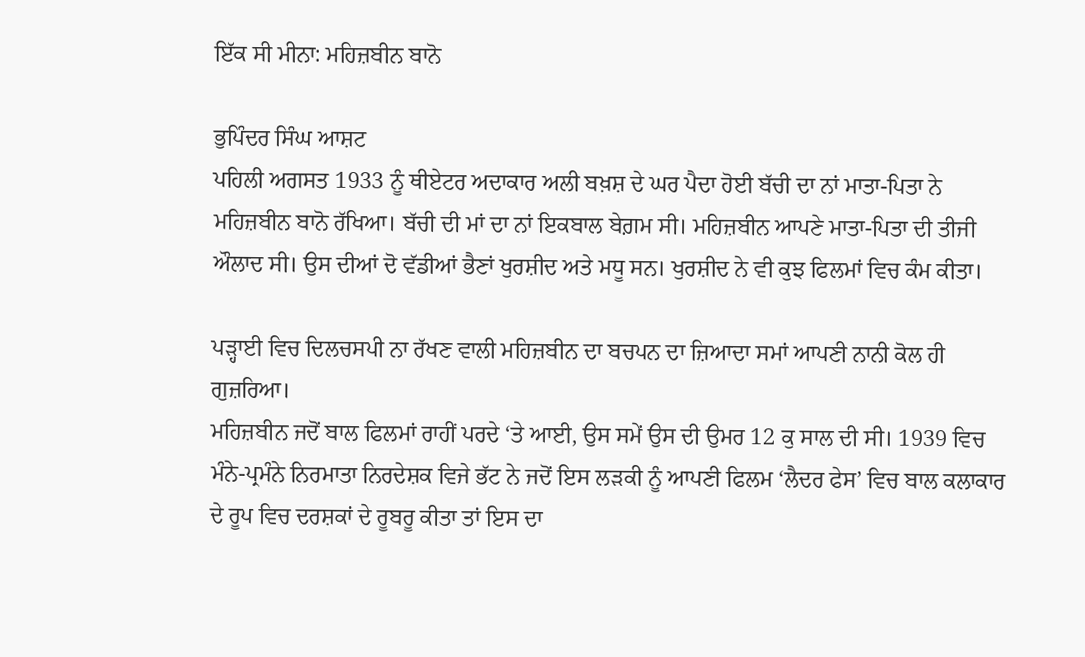ਇੱਕ ਸੀ ਮੀਨਾ: ਮਹਿਜ਼ਬੀਨ ਬਾਨੋ

ਭੁਪਿੰਦਰ ਸਿੰਘ ਆਸ਼ਟ
ਪਹਿਲੀ ਅਗਸਤ 1933 ਨੂੰ ਥੀਏਟਰ ਅਦਾਕਾਰ ਅਲੀ ਬਖ਼ਸ਼ ਦੇ ਘਰ ਪੈਦਾ ਹੋਈ ਬੱਚੀ ਦਾ ਨਾਂ ਮਾਤਾ-ਪਿਤਾ ਨੇ ਮਹਿਜ਼ਬੀਨ ਬਾਨੋ ਰੱਖਿਆ। ਬੱਚੀ ਦੀ ਮਾਂ ਦਾ ਨਾਂ ਇਕਬਾਲ ਬੇਗ਼ਮ ਸੀ। ਮਹਿਜ਼ਬੀਨ ਆਪਣੇ ਮਾਤਾ-ਪਿਤਾ ਦੀ ਤੀਜੀ ਔਲਾਦ ਸੀ। ਉਸ ਦੀਆਂ ਦੋ ਵੱਡੀਆਂ ਭੈਣਾਂ ਖੁਰਸ਼ੀਦ ਅਤੇ ਮਧੂ ਸਨ। ਖੁਰਸ਼ੀਦ ਨੇ ਵੀ ਕੁਝ ਫਿਲਮਾਂ ਵਿਚ ਕੰਮ ਕੀਤਾ।

ਪੜ੍ਹਾਈ ਵਿਚ ਦਿਲਚਸਪੀ ਨਾ ਰੱਖਣ ਵਾਲੀ ਮਹਿਜ਼ਬੀਨ ਦਾ ਬਚਪਨ ਦਾ ਜ਼ਿਆਦਾ ਸਮਾਂ ਆਪਣੀ ਨਾਨੀ ਕੋਲ ਹੀ ਗੁਜ਼ਰਿਆ।
ਮਹਿਜ਼ਬੀਨ ਜਦੋਂ ਬਾਲ ਫਿਲਮਾਂ ਰਾਹੀਂ ਪਰਦੇ ‘ਤੇ ਆਈ, ਉਸ ਸਮੇਂ ਉਸ ਦੀ ਉਮਰ 12 ਕੁ ਸਾਲ ਦੀ ਸੀ। 1939 ਵਿਚ ਮੰਨੇ-ਪ੍ਰਮੰਨੇ ਨਿਰਮਾਤਾ ਨਿਰਦੇਸ਼ਕ ਵਿਜੇ ਭੱਟ ਨੇ ਜਦੋਂ ਇਸ ਲੜਕੀ ਨੂੰ ਆਪਣੀ ਫਿਲਮ ‘ਲੈਦਰ ਫੇਸ’ ਵਿਚ ਬਾਲ ਕਲਾਕਾਰ ਦੇ ਰੂਪ ਵਿਚ ਦਰਸ਼ਕਾਂ ਦੇ ਰੂਬਰੂ ਕੀਤਾ ਤਾਂ ਇਸ ਦਾ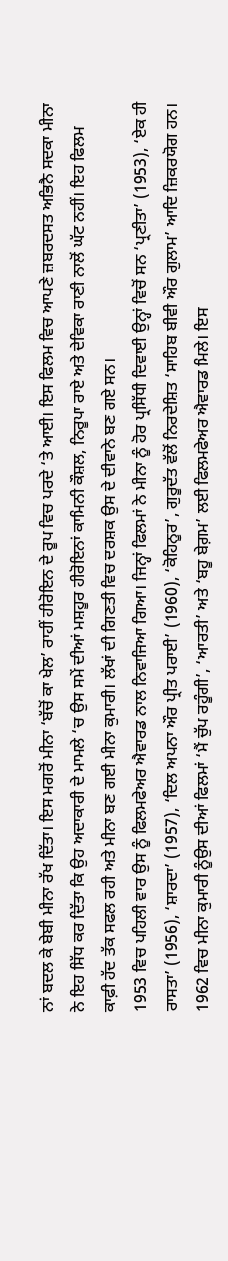ਨਾਂ ਬਦਲ ਕੇ ਬੇਬੀ ਮੀਨਾ ਰੱਖ ਦਿੱਤਾ। ਇਸ ਮਗਰੋਂ ਮੀਨਾ ‘ਬੱਚੋਂ ਕਾ ਖੇਲ’ ਰਾਹੀਂ ਹੀਰੋਇਨ ਦੇ ਰੂਪ ਵਿਚ ਪਰਦੇ ‘ਤੇ ਆਈ। ਇਸ ਫਿਲਮ ਵਿਚ ਆਪਣੇ ਜ਼ਬਰਦਸਤ ਅਭਿਨੈ ਸਦਕਾ ਮੀਨਾ ਨੇ ਇਹ ਸਿੱਧ ਕਰ ਦਿੱਤਾ ਕਿ ਉਹ ਅਦਾਕਾਰੀ ਦੇ ਮਾਮਲੇ ‘ਚ ਉਸ ਸਮੇਂ ਦੀਆਂ ਮਸ਼ਹੂਰ ਹੀਰੋਇਨਾਂ ਕਾਮਿਨੀ ਕੌਸ਼ਲ, ਨਿਰੂਪਾ ਰਾਏ ਅਤੇ ਦੇਵਿਕਾ ਰਾਣੀ ਨਾਲੋਂ ਘੱਟ ਨਹੀਂ। ਇਹ ਫਿਲਮ ਕਾਫ਼ੀ ਹੱਦ ਤੱਕ ਸਫਲ ਰਹੀ ਅਤੇ ਮੀਨਾ ਬਣ ਗਈ ਮੀਨਾ ਕੁਮਾਰੀ। ਲੱਖਾਂ ਦੀ ਗਿਣਤੀ ਵਿਚ ਦਰਸ਼ਕ ਉਸ ਦੇ ਦੀਵਾਨੇ ਬਣ ਗਏ ਸਨ।
1953 ਵਿਚ ਪਹਿਲੀ ਵਾਰ ਉਸ ਨੂੰ ਫਿਲਮਫੇਅਰ ਐਵਾਰਡ ਨਾਲ ਨਿਵਾਜਿਆ ਗਿਆ। ਜਿਨ੍ਹਾਂ ਫਿਲਮਾਂ ਨੇ ਮੀਨਾ ਨੂੰ ਹੋਰ ਪ੍ਰਸਿੱਧੀ ਦਿਵਾਈ ਉਨ੍ਹਾਂ ਵਿਚੋਂ ਸਨ ‘ਪ੍ਰਣੀਤਾ’ (1953), ‘ਏਕ ਹੀ ਰਾਸਤਾ’ (1956), ‘ਸ਼ਾਰਦਾ’ (1957), ‘ਦਿਲ ਅਪਨਾ ਔਰ ਪ੍ਰੀਤ ਪਰਾਈ’ (1960), ‘ਕੋਹਿਨੂਰ’, ਗੁਰੂਦੱਤ ਵੱਲੋਂ ਨਿਰਦੇਸ਼ਿਤ ‘ਸਾਹਿਬ ਬੀਵੀ ਔਰ ਗੁਲਾਮ’ ਆਦਿ ਜ਼ਿਕਰਯੋਗ ਹਨ। 1962 ਵਿਚ ਮੀਨਾ ਕੁਮਾਰੀ ਨੂੰਉਸ ਦੀਆਂ ਫਿਲਮਾਂ ‘ਮੈਂ ਚੁੱਪ ਰਹੂੰਗੀ’, ‘ਆਰਤੀ’ ਅਤੇ ‘ਬਹੂ ਬੇਗ਼ਮ’ ਲਈ ਫਿਲਮਫੇਅਰ ਐਵਾਰਡ ਮਿਲੇ। ਇਸ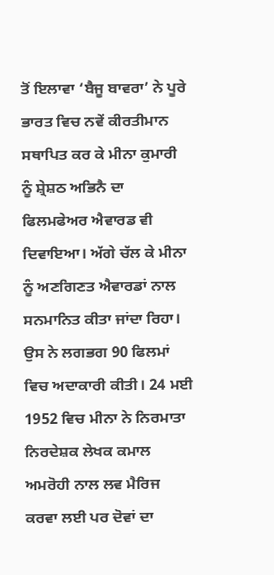ਤੋਂ ਇਲਾਵਾ ‘ਬੈਜੂ ਬਾਵਰਾ’ ਨੇ ਪੂਰੇ ਭਾਰਤ ਵਿਚ ਨਵੇਂ ਕੀਰਤੀਮਾਨ ਸਥਾਪਿਤ ਕਰ ਕੇ ਮੀਨਾ ਕੁਮਾਰੀ ਨੂੰ ਸ਼੍ਰੇਸ਼ਠ ਅਭਿਨੈ ਦਾ ਫਿਲਮਫੇਅਰ ਐਵਾਰਡ ਵੀ ਦਿਵਾਇਆ। ਅੱਗੇ ਚੱਲ ਕੇ ਮੀਨਾ ਨੂੰ ਅਣਗਿਣਤ ਐਵਾਰਡਾਂ ਨਾਲ ਸਨਮਾਨਿਤ ਕੀਤਾ ਜਾਂਦਾ ਰਿਹਾ। ਉਸ ਨੇ ਲਗਭਗ 90 ਫਿਲਮਾਂ ਵਿਚ ਅਦਾਕਾਰੀ ਕੀਤੀ। 24 ਮਈ 1952 ਵਿਚ ਮੀਨਾ ਨੇ ਨਿਰਮਾਤਾ ਨਿਰਦੇਸ਼ਕ ਲੇਖਕ ਕਮਾਲ ਅਮਰੋਹੀ ਨਾਲ ਲਵ ਮੈਰਿਜ ਕਰਵਾ ਲਈ ਪਰ ਦੋਵਾਂ ਦਾ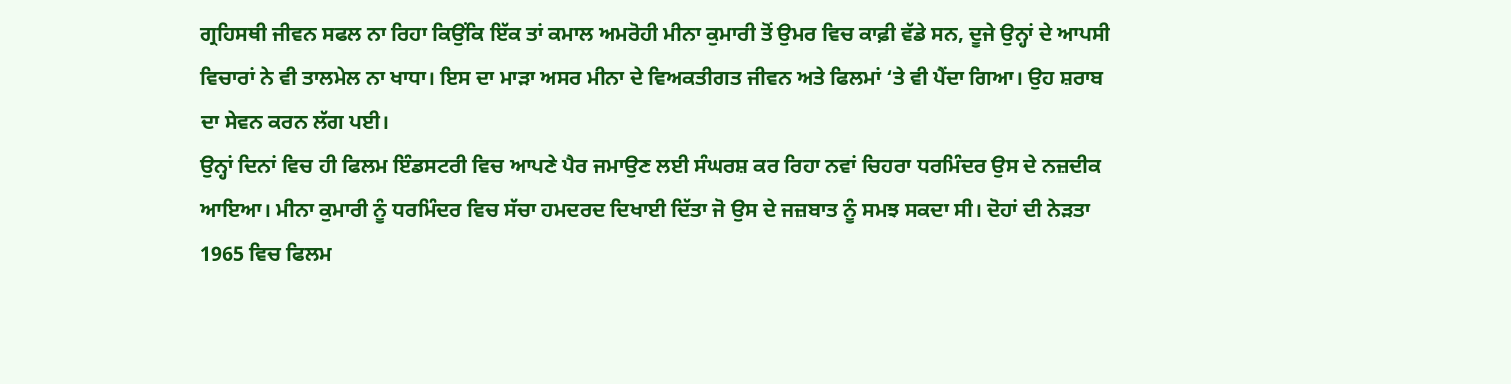ਗ੍ਰਹਿਸਥੀ ਜੀਵਨ ਸਫਲ ਨਾ ਰਿਹਾ ਕਿਉਂਕਿ ਇੱਕ ਤਾਂ ਕਮਾਲ ਅਮਰੋਹੀ ਮੀਨਾ ਕੁਮਾਰੀ ਤੋਂ ਉਮਰ ਵਿਚ ਕਾਫ਼ੀ ਵੱਡੇ ਸਨ, ਦੂਜੇ ਉਨ੍ਹਾਂ ਦੇ ਆਪਸੀ ਵਿਚਾਰਾਂ ਨੇ ਵੀ ਤਾਲਮੇਲ ਨਾ ਖਾਧਾ। ਇਸ ਦਾ ਮਾੜਾ ਅਸਰ ਮੀਨਾ ਦੇ ਵਿਅਕਤੀਗਤ ਜੀਵਨ ਅਤੇ ਫਿਲਮਾਂ ‘ਤੇ ਵੀ ਪੈਂਦਾ ਗਿਆ। ਉਹ ਸ਼ਰਾਬ ਦਾ ਸੇਵਨ ਕਰਨ ਲੱਗ ਪਈ।
ਉਨ੍ਹਾਂ ਦਿਨਾਂ ਵਿਚ ਹੀ ਫਿਲਮ ਇੰਡਸਟਰੀ ਵਿਚ ਆਪਣੇ ਪੈਰ ਜਮਾਉਣ ਲਈ ਸੰਘਰਸ਼ ਕਰ ਰਿਹਾ ਨਵਾਂ ਚਿਹਰਾ ਧਰਮਿੰਦਰ ਉਸ ਦੇ ਨਜ਼ਦੀਕ ਆਇਆ। ਮੀਨਾ ਕੁਮਾਰੀ ਨੂੰ ਧਰਮਿੰਦਰ ਵਿਚ ਸੱਚਾ ਹਮਦਰਦ ਦਿਖਾਈ ਦਿੱਤਾ ਜੋ ਉਸ ਦੇ ਜਜ਼ਬਾਤ ਨੂੰ ਸਮਝ ਸਕਦਾ ਸੀ। ਦੋਹਾਂ ਦੀ ਨੇੜਤਾ 1965 ਵਿਚ ਫਿਲਮ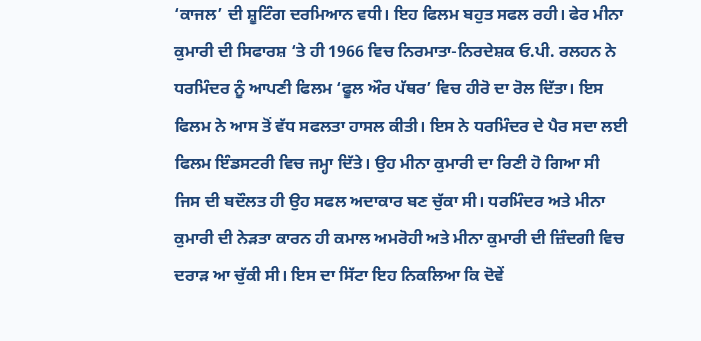‘ਕਾਜਲ’ ਦੀ ਸ਼ੂਟਿੰਗ ਦਰਮਿਆਨ ਵਧੀ। ਇਹ ਫਿਲਮ ਬਹੁਤ ਸਫਲ ਰਹੀ। ਫੇਰ ਮੀਨਾ ਕੁਮਾਰੀ ਦੀ ਸਿਫਾਰਸ਼ ‘ਤੇ ਹੀ 1966 ਵਿਚ ਨਿਰਮਾਤਾ-ਨਿਰਦੇਸ਼ਕ ਓ.ਪੀ. ਰਲਹਨ ਨੇ ਧਰਮਿੰਦਰ ਨੂੰ ਆਪਣੀ ਫਿਲਮ ‘ਫੂਲ ਔਰ ਪੱਥਰ’ ਵਿਚ ਹੀਰੋ ਦਾ ਰੋਲ ਦਿੱਤਾ। ਇਸ ਫਿਲਮ ਨੇ ਆਸ ਤੋਂ ਵੱਧ ਸਫਲਤਾ ਹਾਸਲ ਕੀਤੀ। ਇਸ ਨੇ ਧਰਮਿੰਦਰ ਦੇ ਪੈਰ ਸਦਾ ਲਈ ਫਿਲਮ ਇੰਡਸਟਰੀ ਵਿਚ ਜਮ੍ਹਾ ਦਿੱਤੇ। ਉਹ ਮੀਨਾ ਕੁਮਾਰੀ ਦਾ ਰਿਣੀ ਹੋ ਗਿਆ ਸੀ ਜਿਸ ਦੀ ਬਦੌਲਤ ਹੀ ਉਹ ਸਫਲ ਅਦਾਕਾਰ ਬਣ ਚੁੱਕਾ ਸੀ। ਧਰਮਿੰਦਰ ਅਤੇ ਮੀਨਾ ਕੁਮਾਰੀ ਦੀ ਨੇੜਤਾ ਕਾਰਨ ਹੀ ਕਮਾਲ ਅਮਰੋਹੀ ਅਤੇ ਮੀਨਾ ਕੁਮਾਰੀ ਦੀ ਜ਼ਿੰਦਗੀ ਵਿਚ ਦਰਾੜ ਆ ਚੁੱਕੀ ਸੀ। ਇਸ ਦਾ ਸਿੱਟਾ ਇਹ ਨਿਕਲਿਆ ਕਿ ਦੋਵੇਂ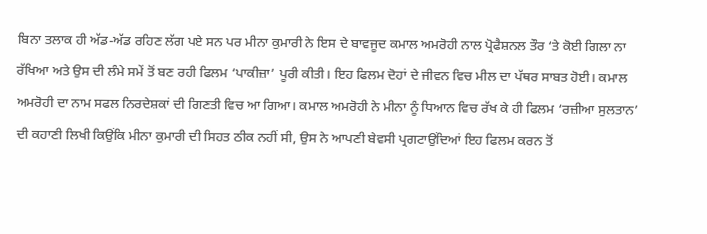ਬਿਨਾ ਤਲਾਕ ਹੀ ਅੱਡ-ਅੱਡ ਰਹਿਣ ਲੱਗ ਪਏ ਸਨ ਪਰ ਮੀਨਾ ਕੁਮਾਰੀ ਨੇ ਇਸ ਦੇ ਬਾਵਜੂਦ ਕਮਾਲ ਅਮਰੋਹੀ ਨਾਲ ਪ੍ਰੋਫੈਸ਼ਨਲ ਤੌਰ ‘ਤੇ ਕੋਈ ਗਿਲਾ ਨਾ ਰੱਖਿਆ ਅਤੇ ਉਸ ਦੀ ਲੰਮੇ ਸਮੇਂ ਤੋਂ ਬਣ ਰਹੀ ਫਿਲਮ ‘ਪਾਕੀਜ਼ਾ’ ਪੂਰੀ ਕੀਤੀ। ਇਹ ਫਿਲਮ ਦੋਹਾਂ ਦੇ ਜੀਵਨ ਵਿਚ ਮੀਲ ਦਾ ਪੱਥਰ ਸਾਬਤ ਹੋਈ। ਕਮਾਲ ਅਮਰੋਹੀ ਦਾ ਨਾਮ ਸਫਲ ਨਿਰਦੇਸ਼ਕਾਂ ਦੀ ਗਿਣਤੀ ਵਿਚ ਆ ਗਿਆ। ਕਮਾਲ ਅਮਰੋਹੀ ਨੇ ਮੀਨਾ ਨੂੰ ਧਿਆਨ ਵਿਚ ਰੱਖ ਕੇ ਹੀ ਫਿਲਮ ‘ਰਜ਼ੀਆ ਸੁਲਤਾਨ’ ਦੀ ਕਹਾਣੀ ਲਿਖੀ ਕਿਉਂਕਿ ਮੀਨਾ ਕੁਮਾਰੀ ਦੀ ਸਿਹਤ ਠੀਕ ਨਹੀਂ ਸੀ, ਉਸ ਨੇ ਆਪਣੀ ਬੇਵਸੀ ਪ੍ਰਗਟਾਉਂਦਿਆਂ ਇਹ ਫਿਲਮ ਕਰਨ ਤੋਂ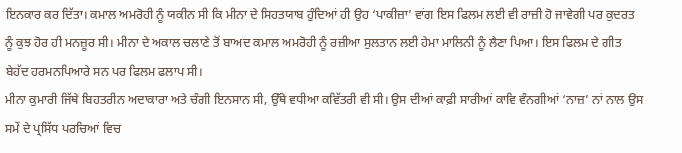ਇਨਕਾਰ ਕਰ ਦਿੱਤਾ। ਕਮਾਲ ਅਮਰੋਹੀ ਨੂੰ ਯਕੀਨ ਸੀ ਕਿ ਮੀਨਾ ਦੇ ਸਿਹਤਯਾਬ ਹੁੰਦਿਆਂ ਹੀ ਉਹ ‘ਪਾਕੀਜ਼ਾ’ ਵਾਂਗ ਇਸ ਫਿਲਮ ਲਈ ਵੀ ਰਾਜ਼ੀ ਹੋ ਜਾਵੇਗੀ ਪਰ ਕੁਦਰਤ ਨੂੰ ਕੁਝ ਹੋਰ ਹੀ ਮਨਜ਼ੂਰ ਸੀ। ਮੀਨਾ ਦੇ ਅਕਾਲ ਚਲਾਣੇ ਤੋਂ ਬਾਅਦ ਕਮਾਲ ਅਮਰੋਹੀ ਨੂੰ ਰਜ਼ੀਆ ਸੁਲਤਾਨ ਲਈ ਹੇਮਾ ਮਾਲਿਨੀ ਨੂੰ ਲੈਣਾ ਪਿਆ। ਇਸ ਫਿਲਮ ਦੇ ਗੀਤ ਬੇਹੱਦ ਹਰਮਨਪਿਆਰੇ ਸਨ ਪਰ ਫਿਲਮ ਫਲਾਪ ਸੀ।
ਮੀਨਾ ਕੁਮਾਰੀ ਜਿੱਥੇ ਬਿਹਤਰੀਨ ਅਦਾਕਾਰਾ ਅਤੇ ਚੰਗੀ ਇਨਸਾਨ ਸੀ, ਉੱਥੇ ਵਧੀਆ ਕਵਿੱਤਰੀ ਵੀ ਸੀ। ਉਸ ਦੀਆਂ ਕਾਫ਼ੀ ਸਾਰੀਆਂ ਕਾਵਿ ਵੰਨਗੀਆਂ ‘ਨਾਜ਼’ ਨਾਂ ਨਾਲ ਉਸ ਸਮੇਂ ਦੇ ਪ੍ਰਸਿੱਧ ਪਰਚਿਆਂ ਵਿਚ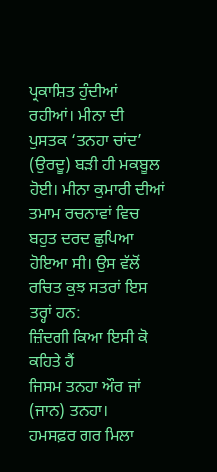ਪ੍ਰਕਾਸ਼ਿਤ ਹੁੰਦੀਆਂ ਰਹੀਆਂ। ਮੀਨਾ ਦੀ ਪੁਸਤਕ ‘ਤਨਹਾ ਚਾਂਦ’ (ਉਰਦੂ) ਬੜੀ ਹੀ ਮਕਬੂਲ ਹੋਈ। ਮੀਨਾ ਕੁਮਾਰੀ ਦੀਆਂ ਤਮਾਮ ਰਚਨਾਵਾਂ ਵਿਚ ਬਹੁਤ ਦਰਦ ਛੁਪਿਆ ਹੋਇਆ ਸੀ। ਉਸ ਵੱਲੋਂ ਰਚਿਤ ਕੁਝ ਸਤਰਾਂ ਇਸ ਤਰ੍ਹਾਂ ਹਨ:
ਜ਼ਿੰਦਗੀ ਕਿਆ ਇਸੀ ਕੋ ਕਹਿਤੇ ਹੈਂ
ਜਿਸਮ ਤਨਹਾ ਔਰ ਜਾਂ (ਜਾਨ) ਤਨਹਾ।
ਹਮਸਫ਼ਰ ਗਰ ਮਿਲਾ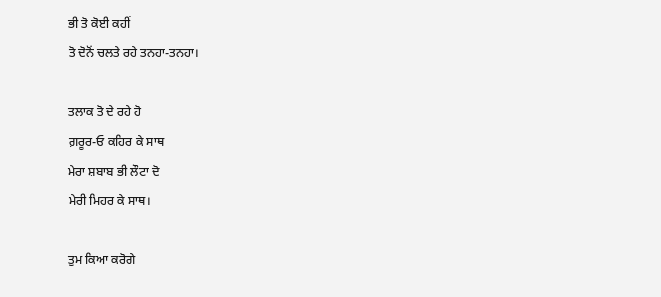ਭੀ ਤੋ ਕੋਈ ਕਹੀਂ
ਤੋ ਦੋਨੋਂ ਚਲਤੇ ਰਹੇ ਤਨਹਾ-ਤਨਹਾ।

ਤਲਾਕ ਤੋ ਦੇ ਰਹੇ ਹੋ
ਗ਼ਰੂਰ-ਓ ਕਹਿਰ ਕੇ ਸਾਥ
ਮੇਰਾ ਸ਼ਬਾਬ ਭੀ ਲੌਟਾ ਦੋ
ਮੇਰੀ ਮਿਹਰ ਕੇ ਸਾਥ।

ਤੁਮ ਕਿਆ ਕਰੋਗੇ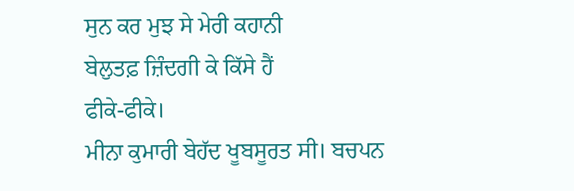ਸੁਨ ਕਰ ਮੁਝ ਸੇ ਮੇਰੀ ਕਹਾਨੀ
ਬੇਲੁਤਫ਼ ਜ਼ਿੰਦਗੀ ਕੇ ਕਿੱਸੇ ਹੈਂ
ਫੀਕੇ-ਫੀਕੇ।
ਮੀਨਾ ਕੁਮਾਰੀ ਬੇਹੱਦ ਖੂਬਸੂਰਤ ਸੀ। ਬਚਪਨ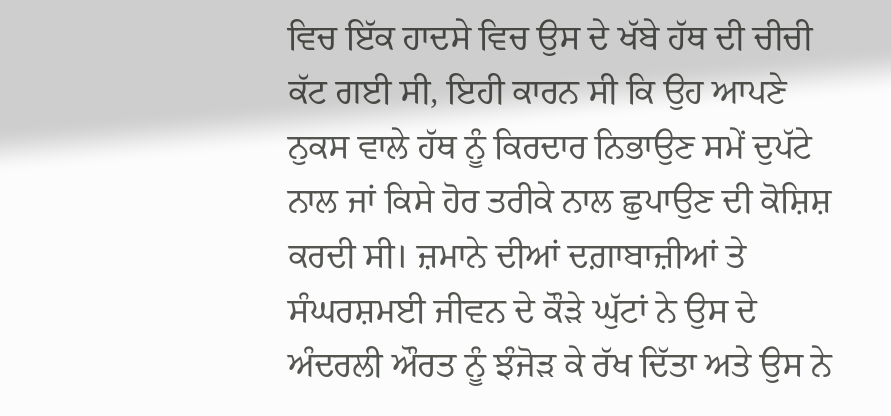ਵਿਚ ਇੱਕ ਹਾਦਸੇ ਵਿਚ ਉਸ ਦੇ ਖੱਬੇ ਹੱਥ ਦੀ ਚੀਚੀ ਕੱਟ ਗਈ ਸੀ, ਇਹੀ ਕਾਰਨ ਸੀ ਕਿ ਉਹ ਆਪਣੇ ਨੁਕਸ ਵਾਲੇ ਹੱਥ ਨੂੰ ਕਿਰਦਾਰ ਨਿਭਾਉਣ ਸਮੇਂ ਦੁਪੱਟੇ ਨਾਲ ਜਾਂ ਕਿਸੇ ਹੋਰ ਤਰੀਕੇ ਨਾਲ ਛੁਪਾਉਣ ਦੀ ਕੋਸ਼ਿਸ਼ ਕਰਦੀ ਸੀ। ਜ਼ਮਾਨੇ ਦੀਆਂ ਦਗ਼ਾਬਾਜ਼ੀਆਂ ਤੇ ਸੰਘਰਸ਼ਮਈ ਜੀਵਨ ਦੇ ਕੌੜੇ ਘੁੱਟਾਂ ਨੇ ਉਸ ਦੇ ਅੰਦਰਲੀ ਔਰਤ ਨੂੰ ਝੰਜੋੜ ਕੇ ਰੱਖ ਦਿੱਤਾ ਅਤੇ ਉਸ ਨੇ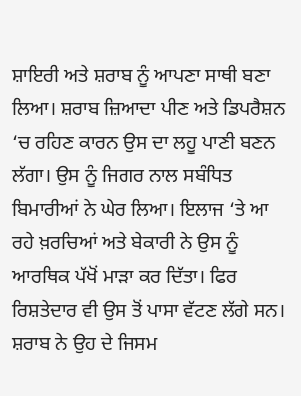ਸ਼ਾਇਰੀ ਅਤੇ ਸ਼ਰਾਬ ਨੂੰ ਆਪਣਾ ਸਾਥੀ ਬਣਾ ਲਿਆ। ਸ਼ਰਾਬ ਜ਼ਿਆਦਾ ਪੀਣ ਅਤੇ ਡਿਪਰੈਸ਼ਨ ‘ਚ ਰਹਿਣ ਕਾਰਨ ਉਸ ਦਾ ਲਹੂ ਪਾਣੀ ਬਣਨ ਲੱਗਾ। ਉਸ ਨੂੰ ਜਿਗਰ ਨਾਲ ਸਬੰਧਿਤ ਬਿਮਾਰੀਆਂ ਨੇ ਘੇਰ ਲਿਆ। ਇਲਾਜ ‘ਤੇ ਆ ਰਹੇ ਖ਼ਰਚਿਆਂ ਅਤੇ ਬੇਕਾਰੀ ਨੇ ਉਸ ਨੂੰ ਆਰਥਿਕ ਪੱਖੋਂ ਮਾੜਾ ਕਰ ਦਿੱਤਾ। ਫਿਰ ਰਿਸ਼ਤੇਦਾਰ ਵੀ ਉਸ ਤੋਂ ਪਾਸਾ ਵੱਟਣ ਲੱਗੇ ਸਨ। ਸ਼ਰਾਬ ਨੇ ਉਹ ਦੇ ਜਿਸਮ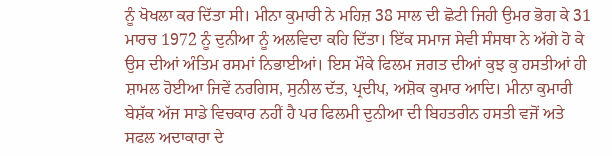ਨੂੰ ਖੋਖਲਾ ਕਰ ਦਿੱਤਾ ਸੀ। ਮੀਨਾ ਕੁਮਾਰੀ ਨੇ ਮਹਿਜ਼ 38 ਸਾਲ ਦੀ ਛੋਟੀ ਜਿਹੀ ਉਮਰ ਭੋਗ ਕੇ 31 ਮਾਰਚ 1972 ਨੂੰ ਦੁਨੀਆ ਨੂੰ ਅਲਵਿਦਾ ਕਹਿ ਦਿੱਤਾ। ਇੱਕ ਸਮਾਜ ਸੇਵੀ ਸੰਸਥਾ ਨੇ ਅੱਗੇ ਹੋ ਕੇ ਉਸ ਦੀਆਂ ਅੰਤਿਮ ਰਸਮਾਂ ਨਿਭਾਈਆਂ। ਇਸ ਮੌਕੇ ਫਿਲਮ ਜਗਤ ਦੀਆਂ ਕੁਝ ਕੁ ਹਸਤੀਆਂ ਹੀ ਸ਼ਾਮਲ ਹੋਈਆ ਜਿਵੇਂ ਨਰਗਿਸ, ਸੁਨੀਲ ਦੱਤ, ਪ੍ਰਦੀਪ, ਅਸ਼ੋਕ ਕੁਮਾਰ ਆਦਿ। ਮੀਨਾ ਕੁਮਾਰੀ ਬੇਸ਼ੱਕ ਅੱਜ ਸਾਡੇ ਵਿਚਕਾਰ ਨਹੀਂ ਹੈ ਪਰ ਫਿਲਮੀ ਦੁਨੀਆ ਦੀ ਬਿਹਤਰੀਨ ਹਸਤੀ ਵਜੋਂ ਅਤੇ ਸਫਲ ਅਦਾਕਾਰਾ ਦੇ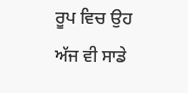ਰੂਪ ਵਿਚ ਉਹ ਅੱਜ ਵੀ ਸਾਡੇ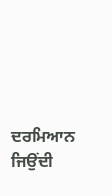ਦਰਮਿਆਨ ਜਿਉਂਦੀ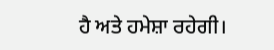ਹੈ ਅਤੇ ਹਮੇਸ਼ਾ ਰਹੇਗੀ।